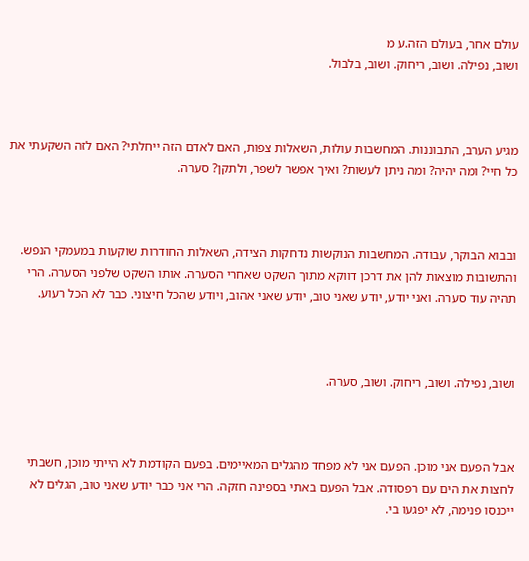עולם אחר, בעולם הזה.ע מ
ושוב, נפילה. ושוב, ריחוק. ושוב, בלבול.



מגיע הערב, התבוננות. המחשבות עולות, השאלות צפות, האם לאדם הזה ייחלתי? האם לזה השקעתי את כל חיי? ומה יהיה? ומה ניתן לעשות? ואיך אפשר לשפר, ולתקן? סערה.



ובבוא הבוקר, עבודה. המחשבות הנוקשות נדחקות הצידה, השאלות החודרות שוקעות במעמקי הנפש. והתשובות מוצאות להן את דרכן דווקא מתוך השקט שאחרי הסערה. אותו השקט שלפני הסערה. הרי תהיה עוד סערה. ואני יודע, יודע שאני טוב, יודע שאני אהוב, ויודע שהכל חיצוני. כבר לא הכל רעוע.



ושוב, נפילה. ושוב, ריחוק. ושוב, סערה.



אבל הפעם אני מוכן. הפעם אני לא מפחד מהגלים המאיימים. בפעם הקודמת לא הייתי מוכן, חשבתי לחצות את הים עם רפסודה. אבל הפעם באתי בספינה חזקה. הרי אני כבר יודע שאני טוב, הגלים לא ייכנסו פנימה, לא יפגעו בי.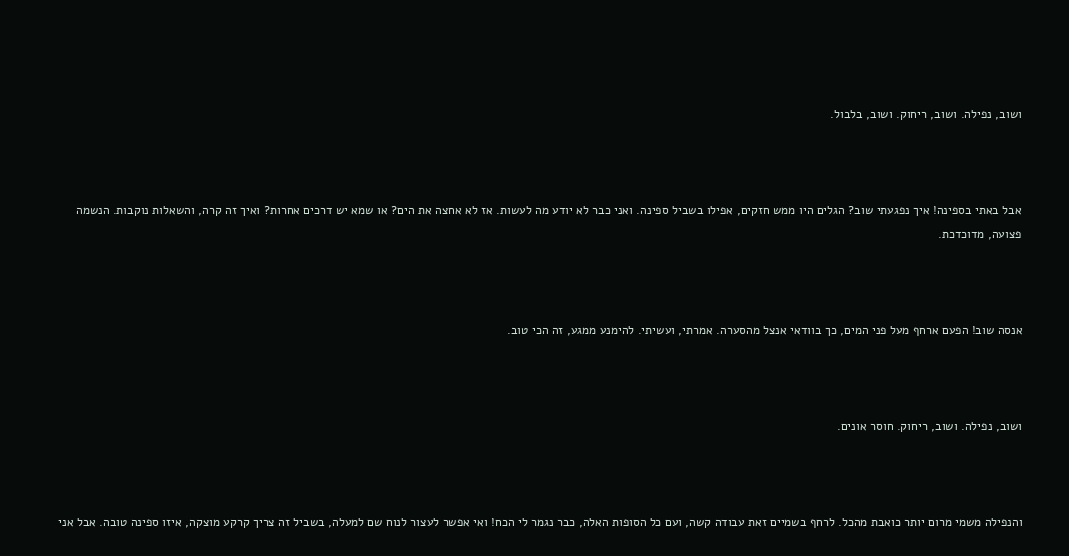ושוב, נפילה. ושוב, ריחוק. ושוב, בלבול.



אבל באתי בספינה! איך נפגעתי שוב? הגלים היו ממש חזקים, אפילו בשביל ספינה. ואני כבר לא יודע מה לעשות. אז לא אחצה את הים? או שמא יש דרכים אחרות? ואיך זה קרה, והשאלות נוקבות. הנשמה פצועה, מדוכדכת.



אנסה שוב! הפעם ארחף מעל פני המים, כך בוודאי אנצל מהסערה. אמרתי, ועשיתי. להימנע ממגע, זה הכי טוב.



ושוב, נפילה. ושוב, ריחוק. חוסר אונים.



והנפילה משמי מרום יותר כואבת מהכל. לרחף בשמיים זאת עבודה קשה, ועם כל הסופות האלה, כבר נגמר לי הכח! ואי אפשר לעצור לנוח שם למעלה, בשביל זה צריך קרקע מוצקה, איזו ספינה טובה. אבל אני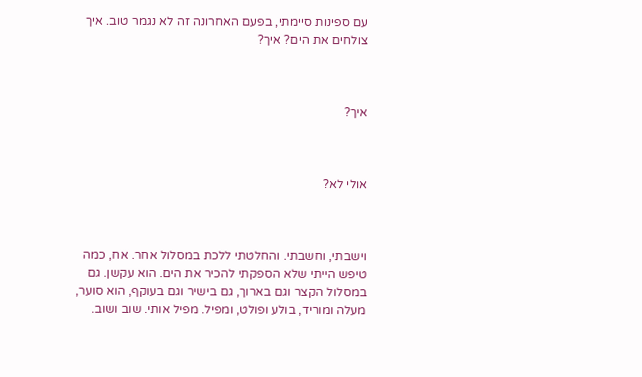עם ספינות סיימתי, בפעם האחרונה זה לא נגמר טוב. איך צולחים את הים? איך?



איך?



אולי לא?



וישבתי, וחשבתי. והחלטתי ללכת במסלול אחר. אח, כמה טיפש הייתי שלא הספקתי להכיר את הים. הוא עקשן. גם במסלול הקצר וגם בארוך, גם בישיר וגם בעוקף, הוא סוער, מעלה ומוריד, בולע ופולט, ומפיל. מפיל אותי. שוב ושוב.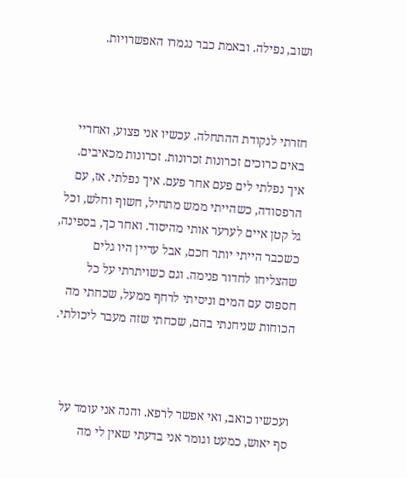ושוב, נפילה. ובאמת כבר נגמרו האפשרויות.



חזרתי לנקודת ההתחלה. עכשיו אני פצוע, ואחריי באים כרוכים זכרונות זכרונות. זכרונות מכאיבים. איך נפלתי לים פעם אחר פעם. איך נפלתי. אז, עם הרפסודה, כשהייתי ממש מתחיל, חשוף וחלש, וכל גל קטן איים לערער אותי מהיסוד. ואחר כך, בספינה, כשכבר הייתי יותר חכם, אבל עדיין היו גלים שהצליחו לחדור פנימה. וגם כשויתרתי על כל חספוס עם המים וניסיתי לרחף ממעל, שכחתי מה הכוחות שניחנתי בהם, שכחתי שזה מעבר ליכולתי.



ועכשיו כואב, ואי אפשר לרפא. והנה אני עומד על סף יאוש, כמעט וגומר אני בדעתי שאין לי מה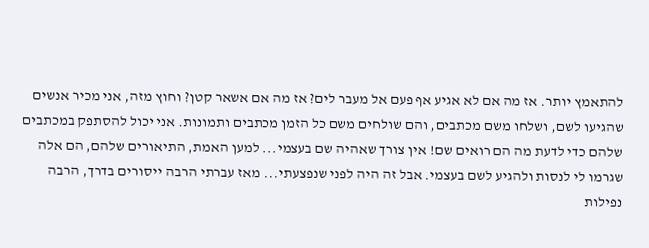להתאמץ יותר. אז מה אם לא אגיע אף פעם אל מעבר לים? אז מה אם אשאר קטן? וחוץ מזה, אני מכיר אנשים שהגיעו לשם, ושלחו משם מכתבים, והם שולחים משם כל הזמן מכתבים ותמונות. אני יכול להסתפק במכתבים שלהם כדי לדעת מה הם רואים שם! אין צורך שאהיה שם בעצמי... למען האמת, התיאורים שלהם, הם אלה שגרמו לי לנסות ולהגיע לשם בעצמי. אבל זה היה לפני שנפצעתי... מאז עברתי הרבה ייסורים בדרך, הרבה נפילות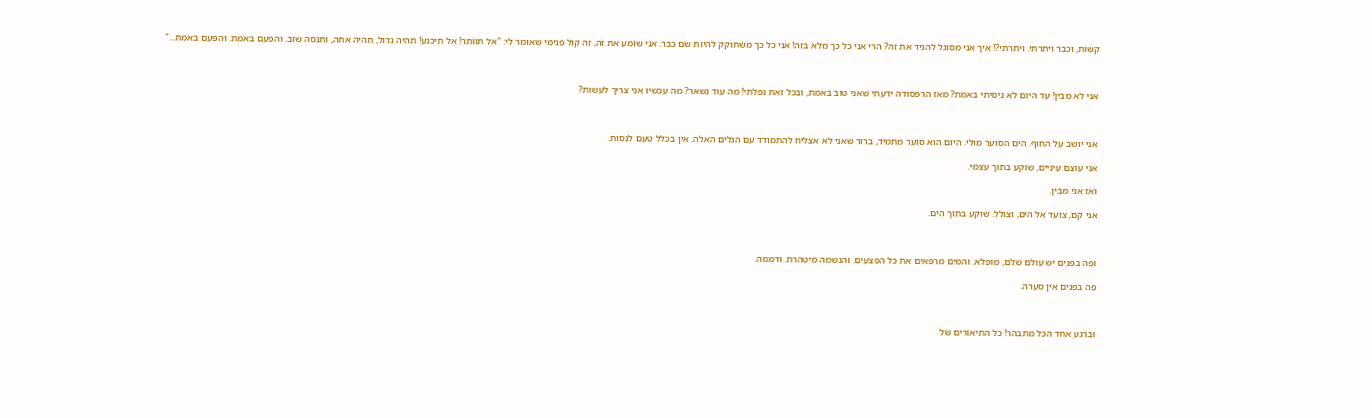קשות, וכבר ויתרתי. ויתרתי?! איך אני מסוגל להגיד את זה? הרי אני כל כך מלא בזה! אני כל כך משתוקק להיות שם כבר. אני שומע את זה, זה קול פנימי שאומר לי: "אל תוותר! אל תיכנע! תהיה גדול, תהיה אתה, ותנסה שוב. והפעם באמת. והפעם באמת..."



אני לא מבין! עד היום לא ניסיתי באמת? מאז הרפסודה ידעתי שאני טוב באמת, ובכל זאת נפלתי! מה עוד נשאר? מה עכשיו אני צריך לעשות?



אני יושב על החוף. הים הסוער מולי. היום הוא סוער מתמיד, ברור שאני לא אצליח להתמודד עם הגלים האלה. אין בכלל טעם לנסות.

אני עוצם עיניים, שוקע בתוך עצמי.

ואז אני מבין.

אני קם, צועד אל הים, וצולל. שוקע בתוך הים.



ופה בפנים יש עולם שלם, מופלא. והמים מרפאים את כל הפצעים. והנשמה מיטהרת. ודממה.

פה בפנים אין סערה.



וברגע אחד הכל מתבהר! כל התיאורים של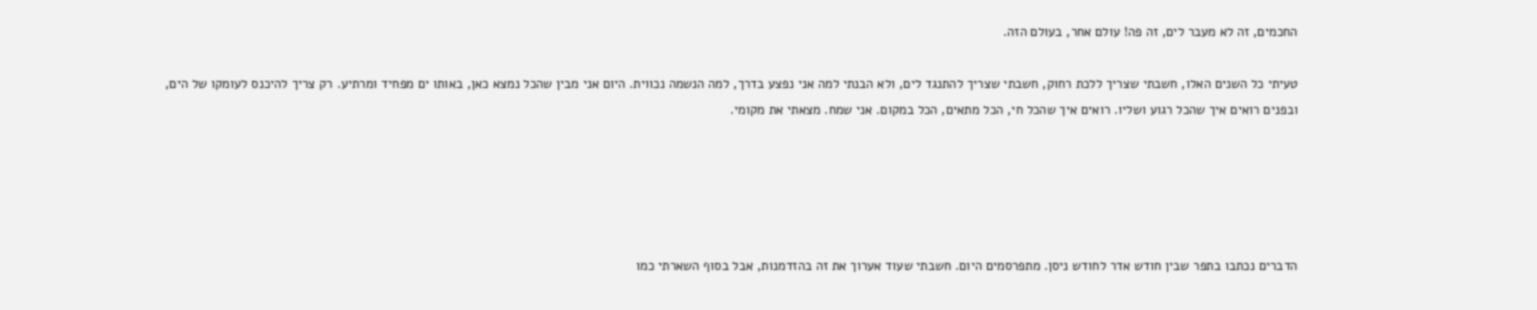החכמים, זה לא מעבר לים, זה פה! עולם אחר, בעולם הזה.

טעיתי כל השנים האלו, חשבתי שצריך ללכת רחוק, חשבתי שצריך להתנגד לים, ולא הבנתי למה אני נפצע בדרך, למה הנשמה נכווית. היום אני מבין שהכל נמצא כאן, באותו ים מפחיד ומרתיע. רק צריך להיכנס לעומקו של הים, ובפנים רואים איך שהכל רגוע ושליו. רואים איך שהכל חי, הכל מתאים, הכל במקום. אני שמח. מצאתי את מקומי.





הדברים נכתבו בתפר שבין חודש אדר לחודש ניסן. מתפרסמים היום. חשבתי שעוד אערוך את זה בהזדמנות, אבל בסוף השארתי כמו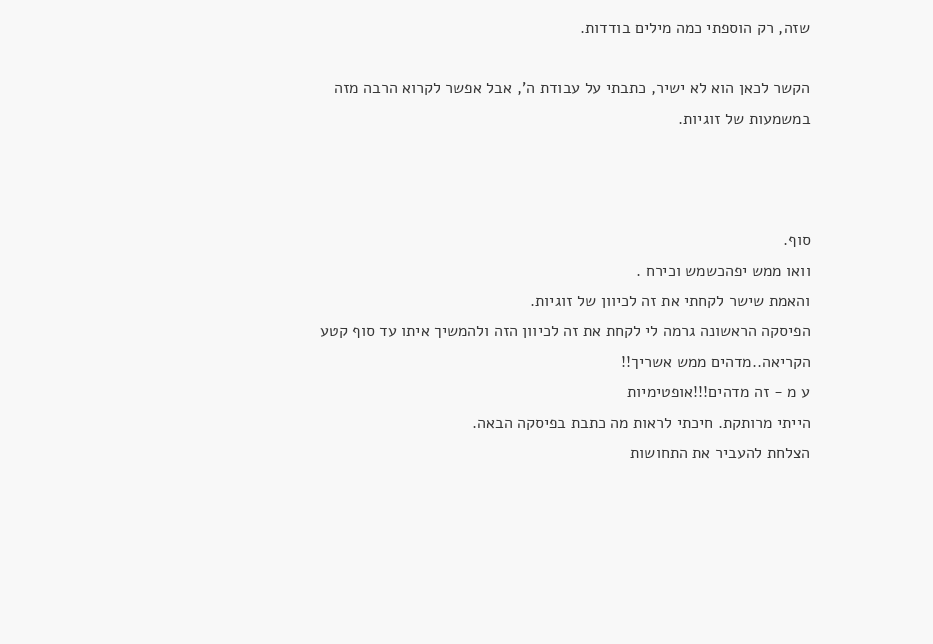שזה, רק הוספתי כמה מילים בודדות.

הקשר לכאן הוא לא ישיר, כתבתי על עבודת ה', אבל אפשר לקרוא הרבה מזה במשמעות של זוגיות.



סוף.
וואו ממש יפהכשמש וכירח .
והאמת שישר לקחתי את זה לכיוון של זוגיות.
הפיסקה הראשונה גרמה לי לקחת את זה לכיוון הזה ולהמשיך איתו עד סוף קטע הקריאה..מדהים ממש אשריך!!
ע מ - זה מדהים!!!אופטימיות
הייתי מרותקת. חיכתי לראות מה כתבת בפיסקה הבאה.
הצלחת להעביר את התחושות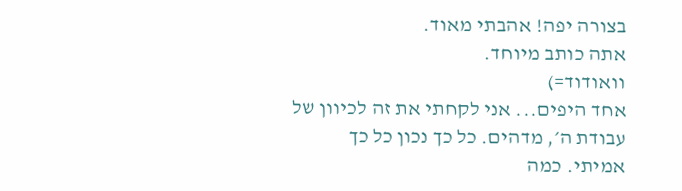בצורה יפה! אהבתי מאוד.
אתה כותב מיוחד.
וואודוד=)
אחד היפים... אני לקחתי את זה לכיוון של עבודת ה׳, מדהים. כל כך נכון כל כך אמיתי. כמה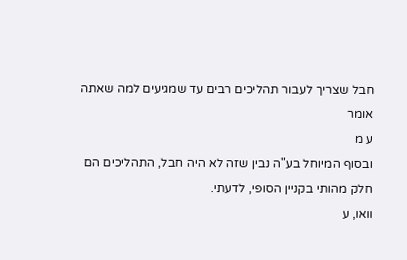חבל שצריך לעבור תהליכים רבים עד שמגיעים למה שאתה אומר
ע מ
ובסוף המיוחל בע"ה נבין שזה לא היה חבל, התהליכים הם חלק מהותי בקניין הסופי, לדעתי.
וואו, ע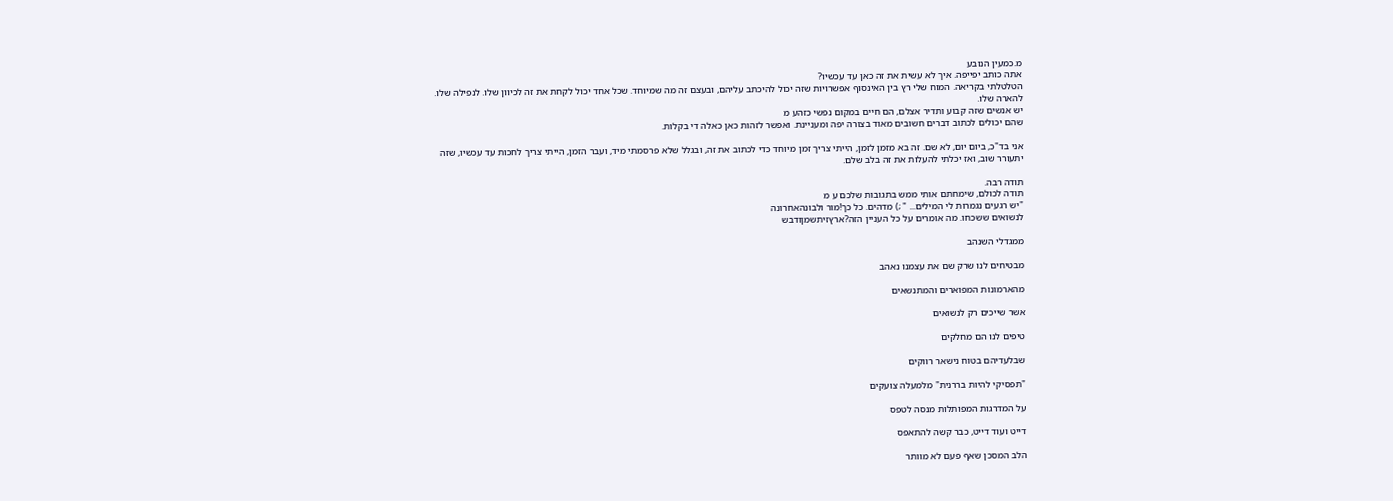מ.כמעין הנובע
אתה כותב יפייפה. איך לא עשית את זה כאן עד עכשיו?
הטלטלתי בקריאה. המוח שלי רץ בין האינסוף אפשרויות שזה יכול להיכתב עליהם, ובעצם זה מה שמיוחד. שכל אחד יכול לקחת את זה לכיוון שלו. לנפילה שלו. להארה שלו.
יש אנשים שזה קבוע ותדיר אצלם, הם חיים במקום נפשי כזהע מ
שהם יכולים לכתוב דברים חשובים מאוד בצורה יפה ומעניינת. ואפשר לזהות כאן כאלה די בקלות.

אני בד"כ, ביום יום, לא שם. זה בא מזמן לזמן, הייתי צריך זמן מיוחד כדי לכתוב את זה, ובגלל שלא פרסמתי מיד, ועבר הזמן, הייתי צריך לחכות עד עכשיו, שזה יתעורר שוב, ואז יכלתי להעלות את זה בלב שלם.

תודה רבה.
תודה לכולם, שימחתם אותי ממש בתגובות שלכם ע מ
"יש רגעים נגמרות לי המילים... " ;) מדהים. כל כך!מור ולבונהאחרונה
לנשואים ששכחו. מה אומרים על כל העניין הזה?ארץזיתשמןודבש

ממגדלי השנהב

מבטיחים לנו שרק שם את עצמנו נאהב

מהארמונות המפוארים והמתנשאים

אשר שייכים רק לנשואים

טיפים לנו הם מחלקים

שבלעדיהם בטוח נישאר רווקים

"תפסיקי להיות בררנית" מלמעלה צועקים

על המדרגות המפותלות מנסה לטפס

דייט ועוד דייט, כבר קשה להתאפס

הלב המסכן שאף פעם לא מוותר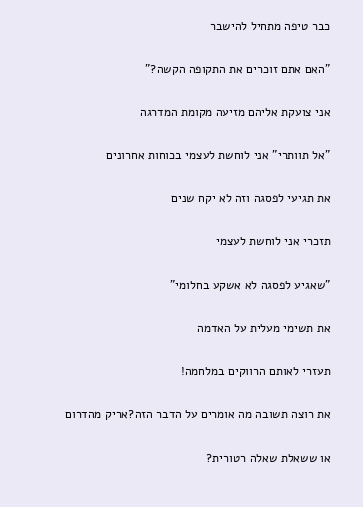כבר טיפה מתחיל להישבר

"האם אתם זוכרים את התקופה הקשה?"

אני צועקת אליהם מזיעה מקומת המדרגה

"אל תוותרי" אני לוחשת לעצמי בכוחות אחרונים

את תגיעי לפסגה וזה לא יקח שנים

תזכרי אני לוחשת לעצמי

"שאגיע לפסגה לא אשקע בחלומי"

את תשימי מעלית על האדמה

תעזרי לאותם הרווקים במלחמה!

את רוצה תשובה מה אומרים על הדבר הזה?אריק מהדרום

או ששאלת שאלה רטורית?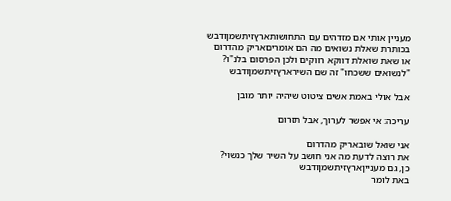מעניין אותי אם מזדהים עם התחושותארץזיתשמןודבש
בכותרת שאלת נשואים מה הם אומריםאריק מהדרום
או שאת שואלת דווקא רווקים ולכן הפרסום בלנ"ו?
"לנשואים ששכחו" זה שם השירארץזיתשמןודבש

אבל אולי באמת אשים ציטוט שיהיה יותר מובן

עריכה: אי אפשר לערוך, אבל תזרום

אני שואל שובאריק מהדרום
את רוצה לדעת מה אני חושב על השיר שלך כנשוי?
כן, גם מענייןארץזיתשמןודבש
באת לומר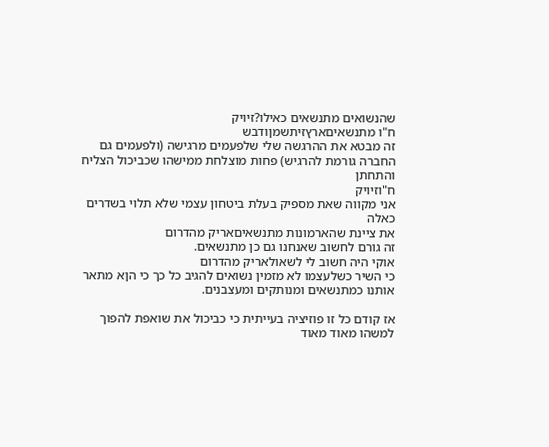שהנשואים מתנשאים כאילו?זיויק
ח"ו מתנשאיםארץזיתשמןודבש
זה מבטא את ההרגשה שלי שלפעמים מרגישה (ולפעמים גם החברה גורמת להרגיש) פחות מוצלחת ממישהו שכביכול הצליח והתחתן
ח"וזיויק
אני מקווה שאת מספיק בעלת ביטחון עצמי שלא תלוי בשדרים כאלה
את ציינת שהארמונות מתנשאיםאריק מהדרום
זה גורם לחשוב שאנחנו גם כן מתנשאים.
אוקי היה חשוב לי לשאולאריק מהדרום
כי השיר כשלעצמו לא מזמין נשואים להגיב כל כך כי הןא מתאר אותנו כמתנשאים ומנותקים ומעצבנים.

אז קודם כל זו פוזיציה בעייתית כי כביכול את שואפת להפוך למשהו מאוד מאוד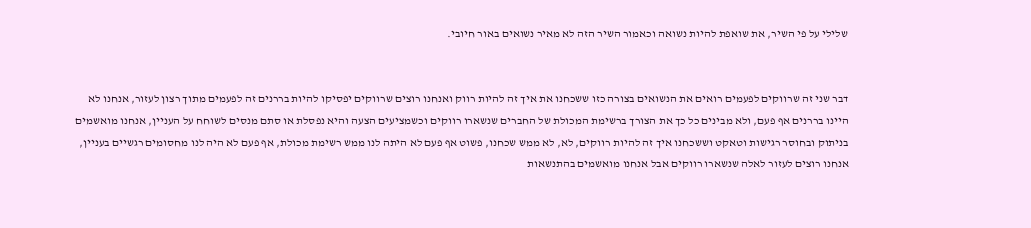שלילי על פי השיר, את שואפת להיות נשואה וכאמור השיר הזה לא מאיר נשואים באור חיובי.


דבר שני זה שרווקים לפעמים רואים את הנשואים בצורה כזו ששכחנו את איך זה להיות רווק ואנחנו רוצים שרווקים יפסיקו להיות בררנים זה לפעמים מתוך רצון לעזור, אנחנו לא היינו בררנים אף פעם, ולא מבינים כל כך את הצורך ברשימת המכולת של החברים שנשארו רווקים וכשמציעים הצעה והיא נפסלת או סתם מנסים לשוחח על העניין, אנחנו מואשמים בניתוק ובחוסר רגישות וטאקט וששכחנו איך זה להיות רווקים, לא, לא ממש שכחנו, פשוט אף פעם לא היתה לנו ממש רשימת מכולת, אף פעם לא היה לנו מחסומים רגשיים בעניין, אנחנו רוצים לעזור לאלה שנשארו רווקים אבל אנחנו מואשמים בהתנשאות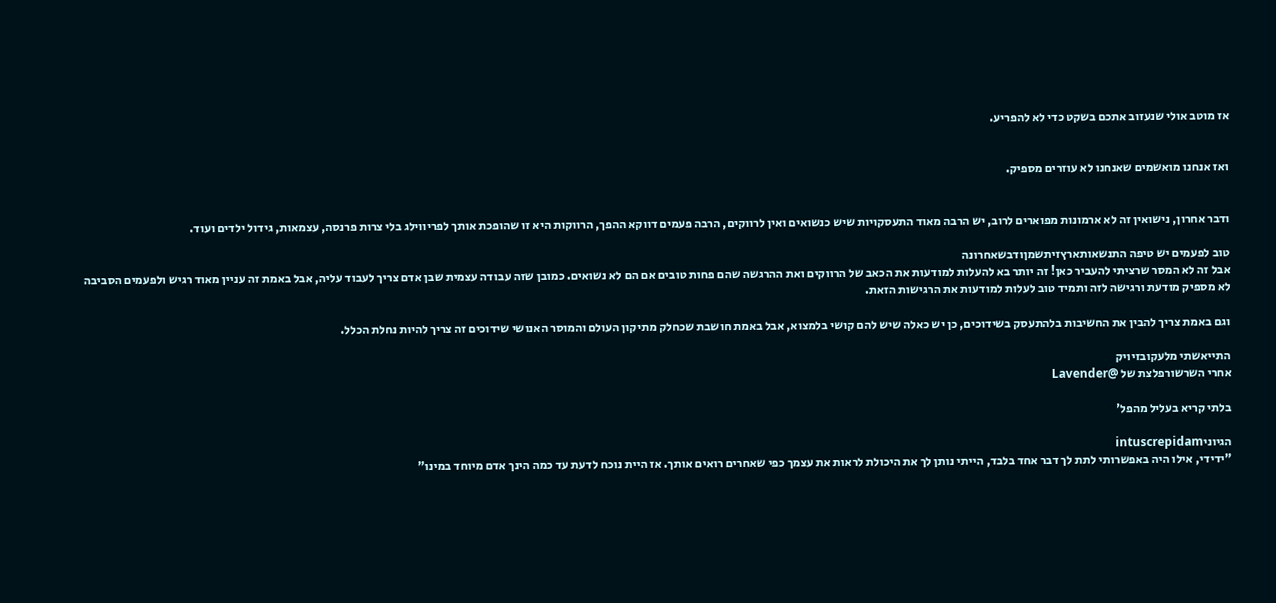אז מוטב אולי שנעזוב אתכם בשקט כדי לא להפריע.


ואז אנחנו מואשמים שאנחנו לא עוזרים מספיק.


ודבר אחרון, נישואין זה לא ארמונות מפוארים לרוב, יש הרבה מאוד התעסקויות שיש כנשואים ואין לרווקים, הרבה פעמים דווקא ההפך, הרווקות היא זו שהופכת אותך לפריווילג בלי צרות פרנסה, עצמאות, גידול ילדים ועוד.

טוב לפעמים יש טיפה התנשאותארץזיתשמןודבשאחרונה
אבל זה לא המסר שרציתי להעביר כאן! זה יותר בא להעלות למודעות את הכאב של הרווקים ואת ההרגשה שהם פחות טובים אם הם לא נשואים. כמובן שזה עבודה עצמית שבן אדם צריך לעבוד עליה, אבל באמת זה עניין מאוד רגיש ולפעמים הסביבה לא מספיק מודעת ורגישה לזה ותמיד טוב לעלות למודעות את הרגישות הזאת.

וגם באמת צריך להבין את החשיבות בלהתעסק בשידוכים, כן יש כאלה שיש להם קושי בלמצוא, אבל באמת חושבת שכחלק מתיקון העולם והמוסר האנושי שידוכים זה צריך להיות נחלת הכלל.

התייאשתי מלעקובזיויק
אחרי השרשורפלצת של @Lavender

בלתי קריא בעליל מהפל'

הגיוניintuscrepidam
"ידידי, אילו היה באפשרותי לתת לך דבר אחד בלבד, הייתי נותן לך את היכולת לראות את עצמך כפי שאחרים רואים אותך. אז היית נוכח לדעת עד כמה הינך אדם מיוחד במינו"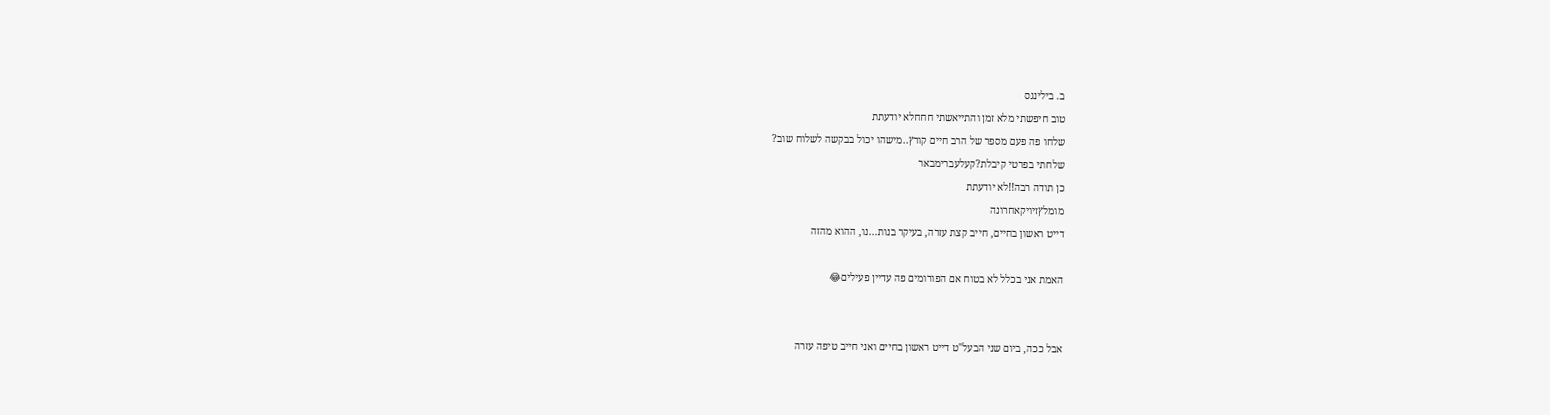ב. בילינגס
טוב חיפשתי מלא זמן והתייאשתי חחחלא יודעתת
שלחו פה פעם מספר של הרב חיים קורץ..מישהו יכול בבקשה לשלוח שוב?
שלחתי בפרטי קיבלת?קעלעברימבאר
כן תודה רבה!!לא יודעתת
מומלץזיויקאחרונה
דייט ראשון בחיים, חייב קצת עזרה, בעיקר בנות...נו, ההוא מהזה

האמת אני בכלל לא בטוח אם הפורומים פה עדיין פעילים😂


אבל ככה, ביום שני הבעל"ט דייט ראשון בחיים ואני חייב טיפה עזרה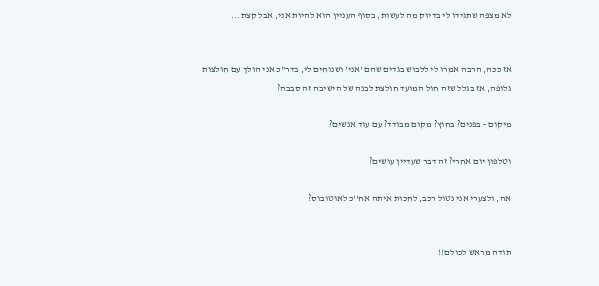לא מצפה שתגידו לי בדיוק מה לעשות, בסוף העניין הוא להיות אני, אבל קצת...


אז ככה, הרבה אמרו לי ללבוש בגדים שהם 'אני' ושנוחים לי, בדר"כ אני הולך עם חולצות גלופה, אז בגלל שזה חול המועד חולצת לבנה של הישיבה זה סבבה?

מיקום - בפנים? בחוץ? מקום מבודד? עם עוד אנשים?

וטלפון יום אחרי? זה דבר שעדיין עושים?

אה, ולצערי אני נטול רכב, לחכות איתה אח''כ לאוטובוס?


תודה מראש לכולם!!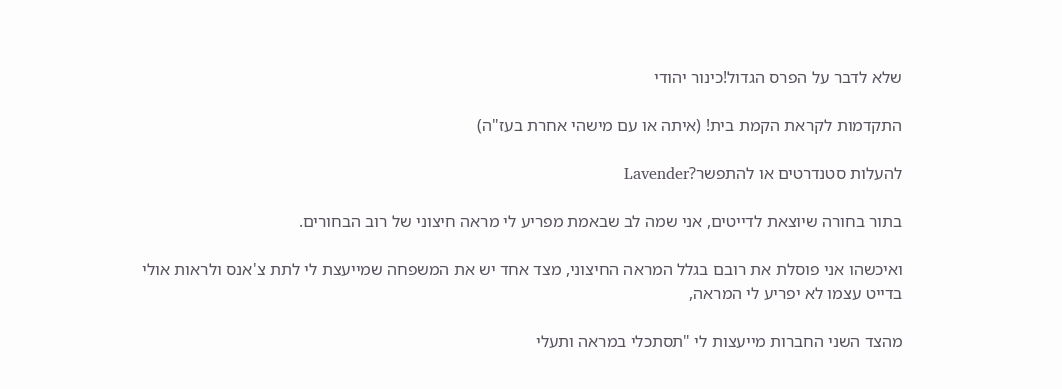שלא לדבר על הפרס הגדול!כינור יהודי

התקדמות לקראת הקמת בית! (איתה או עם מישהי אחרת בעז"ה)

להעלות סטנדרטים או להתפשר?Lavender

בתור בחורה שיוצאת לדייטים, אני שמה לב שבאמת מפריע לי מראה חיצוני של רוב הבחורים.

ואיכשהו אני פוסלת את רובם בגלל המראה החיצוני, מצד אחד יש את המשפחה שמייעצת לי לתת צ'אנס ולראות אולי בדייט עצמו לא יפריע לי המראה,

מהצד השני החברות מייעצות לי "תסתכלי במראה ותעלי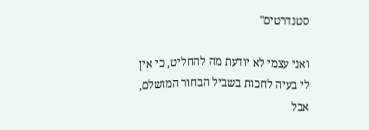סטנדרטים"

ואני עצמי לא יודעת מה להחליט, כי אין לי בעיה לחכות בשביל הבחור המושלם, אבל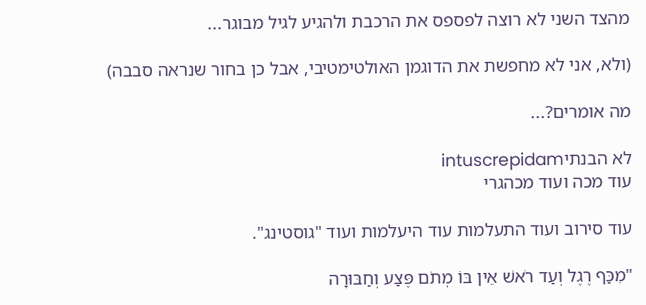מהצד השני לא רוצה לפספס את הרכבת ולהגיע לגיל מבוגר...

(ולא, אני לא מחפשת את הדוגמן האולטימטיבי, אבל כן בחור שנראה סבבה)

מה אומרים?...

לא הבנתיintuscrepidam
עוד מכה ועוד מכהגרי

עוד סירוב ועוד התעלמות עוד היעלמות ועוד "גוסטינג".

"מִכַּף רֶגֶל וְעַד רֹאשׁ אֵין בּוֹ מְתֹם פֶּצַע וְחַבּוּרָה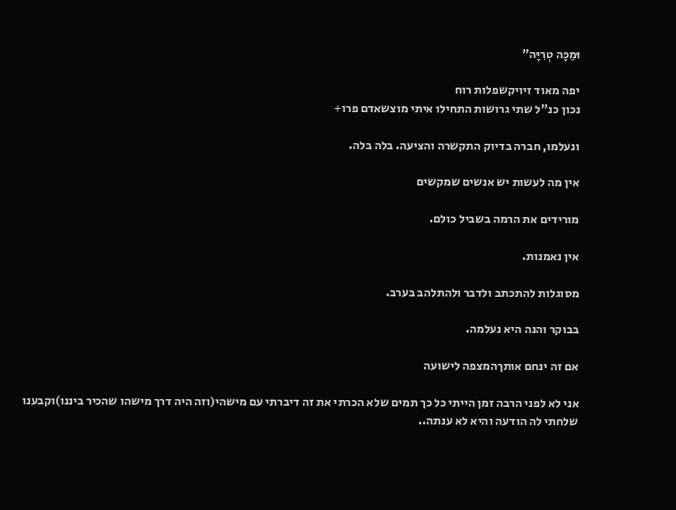וּמַכָּה טְרִיָּה"

יפה מאוד זיויקשפלות רוח
נכון כנ"ל שתי גרושות התחילו איתי מוצשאדם פרו+

ונעלמו, חברה בדיוק התקשרה והציעה. בלה בלה.

אין מה לעשות יש אנשים שמקשים

מורידים את הרמה בשביל כולם.

אין נאמנות.

מסוגלות להתכתב ולדבר ולהתלהב בערב.

בבוקר והנה היא נעלמה.

אם זה ינחם אותךהמצפה לישועה

אני לא לפני הרבה זמן הייתי כל כך תמים שלא הכרתי את זה דיברתי עם מישהי(וזה היה דרך מישהו שהכיר ביננו)וקבענו שלחתי לה הודעה והיא לא ענתה..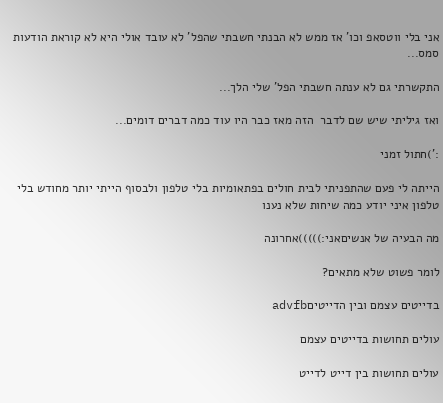אני בלי ווטסאפ וכו' אז ממש לא הבנתי חשבתי שהפל' לא עובד אולי היא לא קוראת הודעות סמס...

התקשרתי גם לא ענתה חשבתי הפל' שלי הלך...

ואז גיליתי שיש שם לדבר  הזה מאז כבר היו עוד כמה דברים דומים...

:')חתול זמני

הייתה לי פעם שהתפניתי לבית חולים בפתאומיות בלי טלפון ולבסוף הייתי יותר מחודש בלי טלפון איני יודע כמה שיחות שלא נענו

מה הבעיה של אנשיםאני:)))))אחרונה

לומר פשוט שלא מתאים?

בדייטים עצמם ובין הדייטיםadvfb

עולים תחושות בדייטים עצמם

עולים תחושות בין דייט לדייט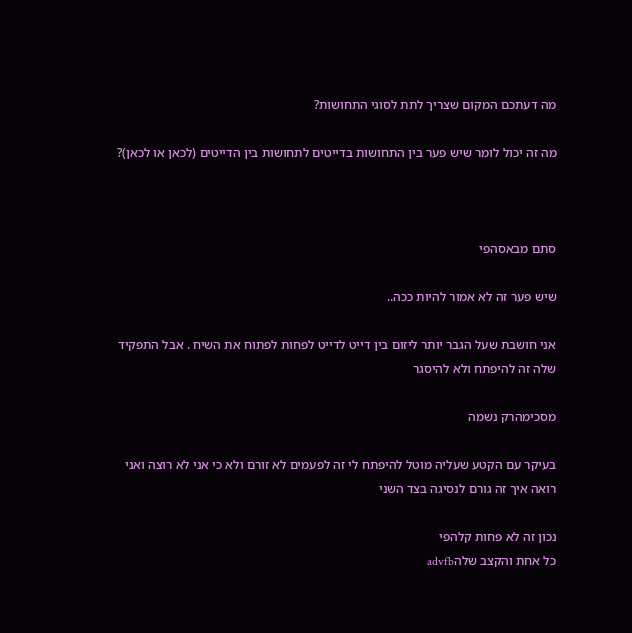מה דעתכם המקום שצריך לתת לסוגי התחושות?

מה זה יכול לומר שיש פער בין התחושות בדייטים לתחושות בין הדייטים (לכאן או לכאן)?



סתם מבאסהפי

שיש פער זה לא אמור להיות ככה..

אני חושבת שעל הגבר יותר ליזום בין דייט לדייט לפחות לפתוח את השיח . אבל התפקיד שלה זה להיפתח ולא להיסגר

מסכימהרק נשמה

בעיקר עם הקטע שעליה מוטל להיפתח לי זה לפעמים לא זורם ולא כי אני לא רוצה ואני רואה איך זה גורם לנסיגה בצד השני

נכון זה לא פחות קלהפי
כל אחת והקצב שלהadvfb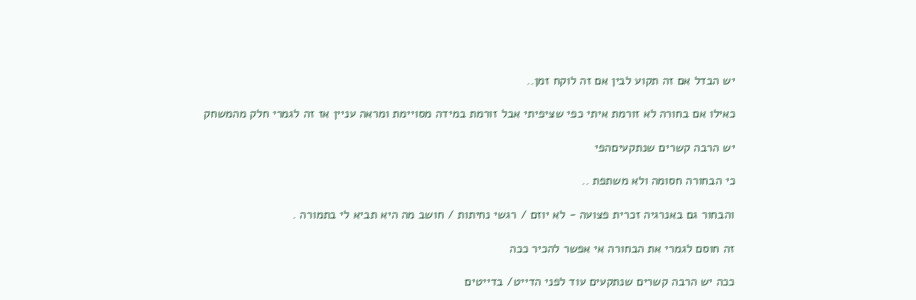יש הבדל אם זה תקוע לבין אם זה לוקח זמן..

כאילו אם בחורה לא זורמת איתי כפי שציפיתי אבל זורמת במידה מסויימת ומראה עניין אז זה לגמרי חלק מהמשחק

יש הרבה קשרים שנתקעיםהפי

כי הבחורה חסומה ולא משתפת ..

והבחור גם באנרגיה זכרית פצועה - לא יוזם / רגשי נחיתות / חושב מה היא תביא לי בתמורה .

זה חוסם לגמרי את הבחורה אי אפשר להכיר ככה

ככה יש הרבה קשרים שנתקעים עוד לפני הדייט/ בדייטים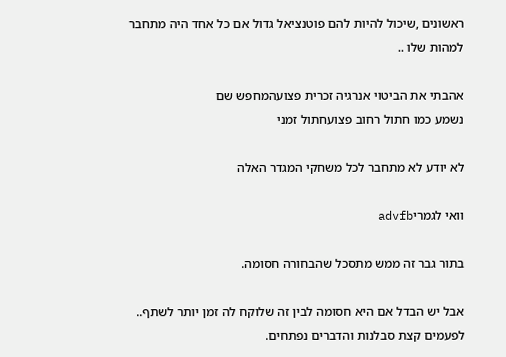ראשונים ,שיכול להיות להם פוטנציאל גדול אם כל אחד היה מתחבר למהות שלו ..

אהבתי את הביטוי אנרגיה זכרית פצועהמחפש שם
נשמע כמו חתול רחוב פצועחתול זמני

לא יודע לא מתחבר לכל משחקי המגדר האלה

וואי לגמריadvfb

בתור גבר זה ממש מתסכל שהבחורה חסומה.

אבל יש הבדל אם היא חסומה לבין זה שלוקח לה זמן יותר לשתף.. לפעמים קצת סבלנות והדברים נפתחים.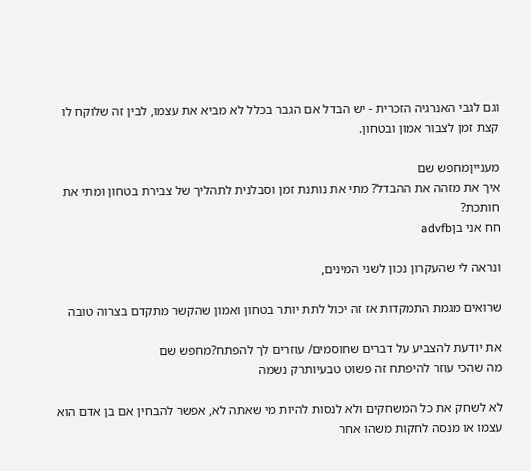וגם לגבי האנרגיה הזכרית - יש הבדל אם הגבר בכלל לא מביא את עצמו, לבין זה שלוקח לו קצת זמן לצבור אמון ובטחון.

מענייןמחפש שם
איך את מזהה את ההבדל? מתי את נותנת זמן וסבלנית לתהליך של צבירת בטחון ומתי את חותכת?
חח אני בןadvfb

ונראה לי שהעקרון נכון לשני המינים,

שרואים מגמת התמקדות אז זה יכול לתת יותר בטחון ואמון שהקשר מתקדם בצרוה טובה

את יודעת להצביע על דברים שחוסמים/ עוזרים לך להפתח?מחפש שם
מה שהכי עוזר להיפתח זה פשוט טבעיותרק נשמה

לא לשחק את כל המשחקים ולא לנסות להיות מי שאתה לא, אפשר להבחין אם בן אדם הוא עצמו או מנסה לחקות משהו אחר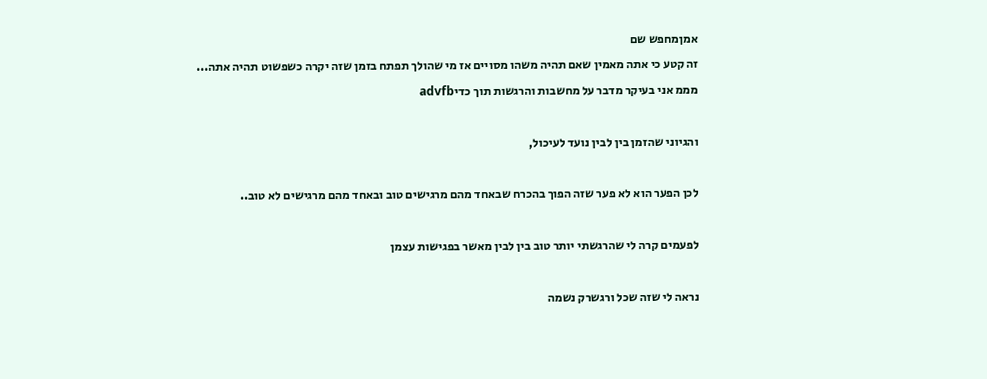אמןמחפש שם
זה קטע כי אתה מאמין שאם תהיה משהו מסויים אז מי שהולך תפתח בזמן שזה יקרה כשפשוט תהיה אתה...
מממ אני בעיקר מדבר על מחשבות והרגשות תוך כדיadvfb

והגיוני שהזמן בין לבין נועד לעיכול,

לכן הפער הוא לא פער שזה הפוך בהכרח שבאחד מהם מרגישים טוב ובאחד מהם מרגישים לא טוב..

לפעמים קרה לי שהרגשתי יותר טוב בין לבין מאשר בפגישות עצמן

נראה לי שזה שכל ורגשרק נשמה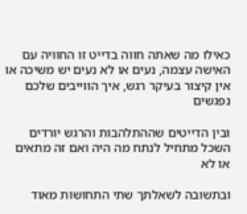כאילו מה שאתה חווה בדייט זו החוויה עם האישה עצמה, נעים או לא נעים יש משיכה או אין קיצור בעיקר רגש, איך הווייבים שלכם נפגשים

ובין הדייטים שההתלהבות והרגש יורדים השכל מתחיל לנתח מה היה ואם זה מתאים או לא

ובתשובה לשאלתך שתי התחושות מאוד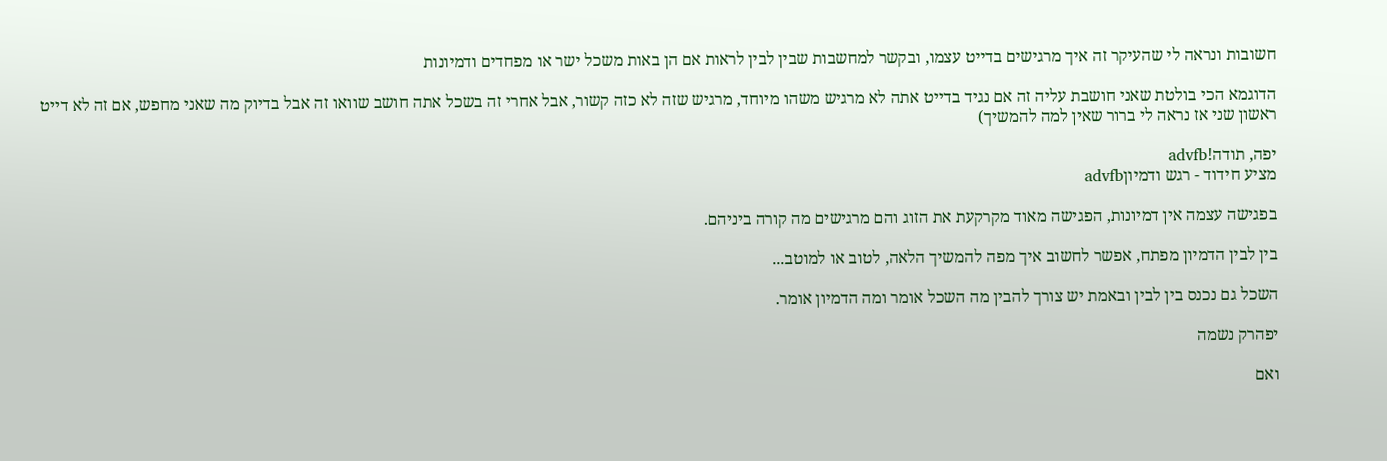חשובות ונראה לי שהעיקר זה איך מרגישים בדייט עצמו, ובקשר למחשבות שבין לבין לראות אם הן באות משכל ישר או מפחדים ודמיונות

הדוגמא הכי בולטת שאני חושבת עליה זה אם נגיד בדייט אתה לא מרגיש משהו מיוחד, מרגיש שזה לא כזה קשור, אבל אחרי זה בשכל אתה חושב שוואו זה אבל בדיוק מה שאני מחפש, אם זה לא דייט ראשון שני אז נראה לי ברור שאין למה להמשיך)

יפה, תודה!advfb
מציע חידוד - רגש ודמיוןadvfb

בפגישה עצמה אין דמיונות, הפגישה מאוד מקרקעת את הזוג והם מרגישים מה קורה ביניהם.

בין לבין הדמיון מפתח, אפשר לחשוב איך מפה להמשיך הלאה, לטוב או למוטב...

השכל גם נכנס בין לבין ובאמת יש צורך להבין מה השכל אומר ומה הדמיון אומר.

יפהרק נשמה

ואם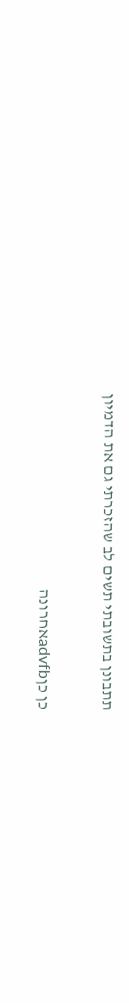תתבונן בתשובתי תשים לב שהזכרתי גם את הדמיון

כן כןadvfbאחרונה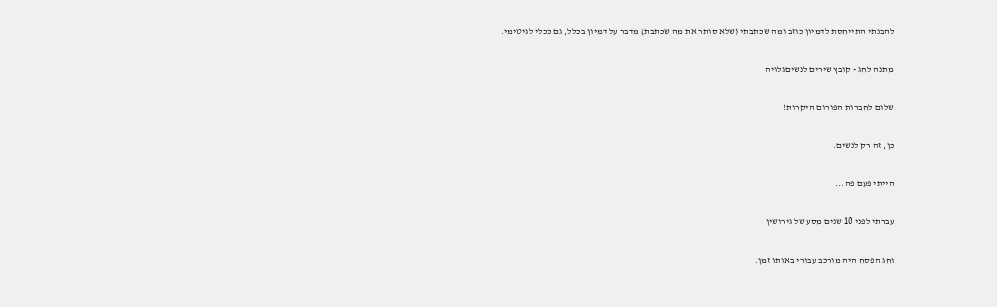להבנתי התייחסת לדמיון כוזב ומה שכתבתי (שלא סותר את מה שכתבת) מדבר על דמיון בכלל, גם ככלי לגיטימי.

מתנה לחג - קובץ שירים לנשיםגלויה

שלום לחברות הפורום היקרות!

כן, זה רק לנשים.

הייתי פעם פה...

עברתי לפני 10 שנים מסע של גירושין

וחג הפסח היה מורכב עבורי באותו זמן.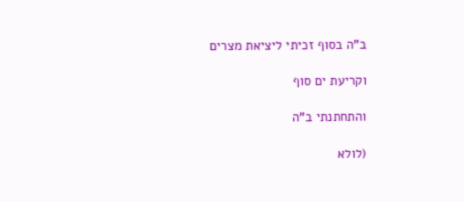ב"ה בסוף זכיתי ליציאת מצרים

וקריעת ים סוף

והתחתנתי ב"ה

(לולא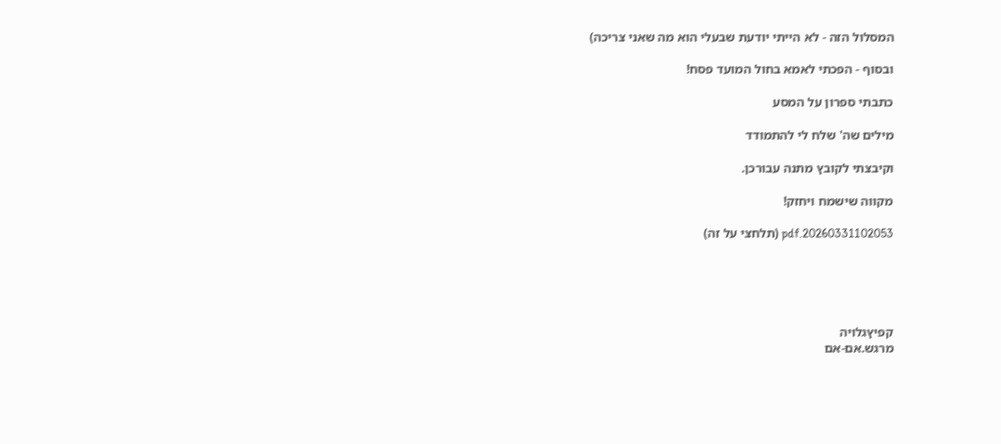המסלול הזה - לא הייתי יודעת שבעלי הוא מה שאני צריכה)

ובסוף - הפכתי לאמא בחול המועד פסח!

כתבתי ספרון על המסע

מילים שה' שלח לי להתמודד

וקיבצתי לקובץ מתנה עבורכן.

מקווה שישמח ויחזק!

20260331102053.pdf (תלחצי על זה)





קפיץגלויה
מרגש.אם-אם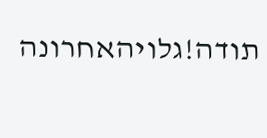תודה!גלויהאחרונה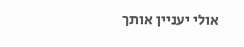אולי יעניין אותך